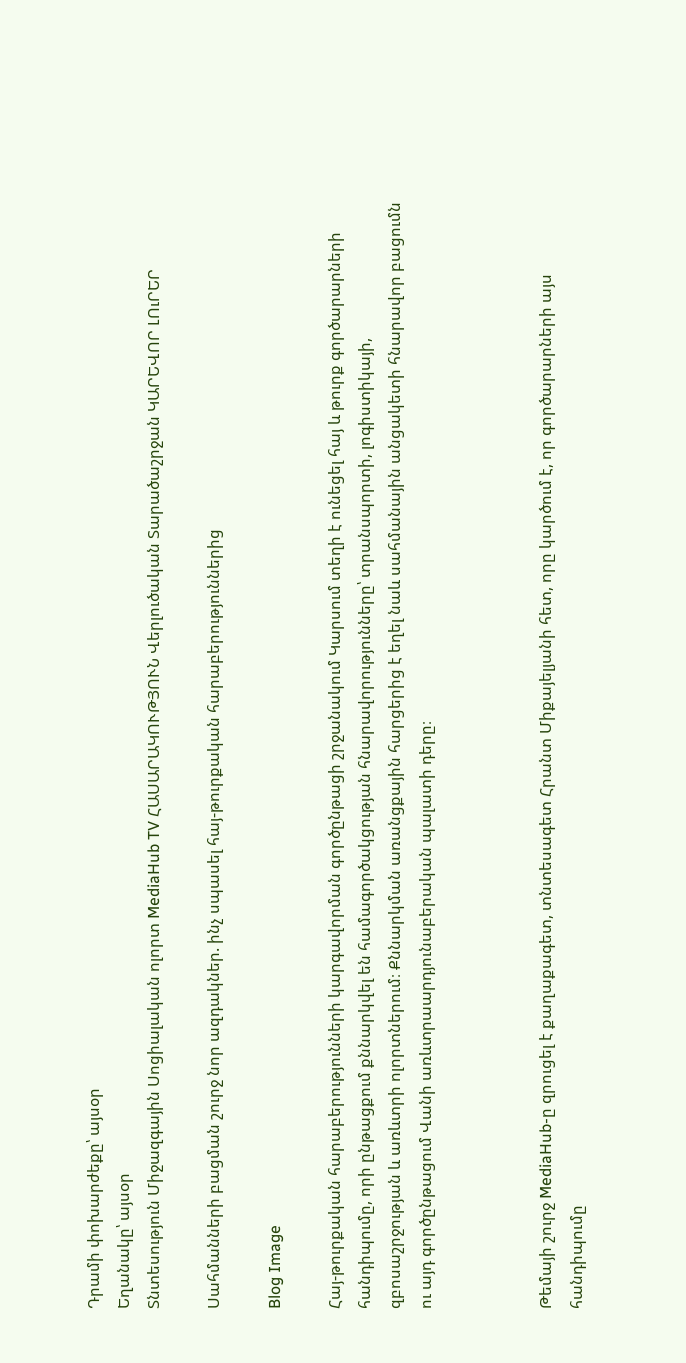Դրամի փոխարժեքը՝ այսօր
Եղանակը՝ այսօր
Տնտեսություն Միջազգային Սոցիալական ոլորտ MediaHub TV ՀԱՍԱՐԱԿՈՒԹՅՈՒՆ Վերլուծական Տարածաշրջան ԿԱՐԵՎՈՐ ԼՈւՐԵՐ

Սահմանների բացման շուրջ նոր ազդակներ. ինչ սպասել հայ-թուրքական հարաբերություններից

Blog Image

Հայ-թուրքական հարաբերությունների կարգավորման գործընթացի շրջանակում Կարսում տեղի է ունեցել հայ և թուրք գործարարների հանդիպումը, որի ընթացքում քննարկվել են համագործակցության հնարավորությունները՝ տրանսպորտի, լոգիստիկայի, զբոսաշրջության և առևտրի ոլորտներում։ Քննարկման առանցքային հարցերից է եղել նաև սահմանային անցակետի հնարավոր բացումն ու այդ գործընթացում Վանի առևտրաարդյունաբերական պալատի դերը։



Թեմայի շուրջ MediaHub-ը զրուցել է քաղաքագետ, տնտեսագետ Հրանտ Միքայելյանի հետ, որը կարծում է, որ գործարարների այս հանդիպումը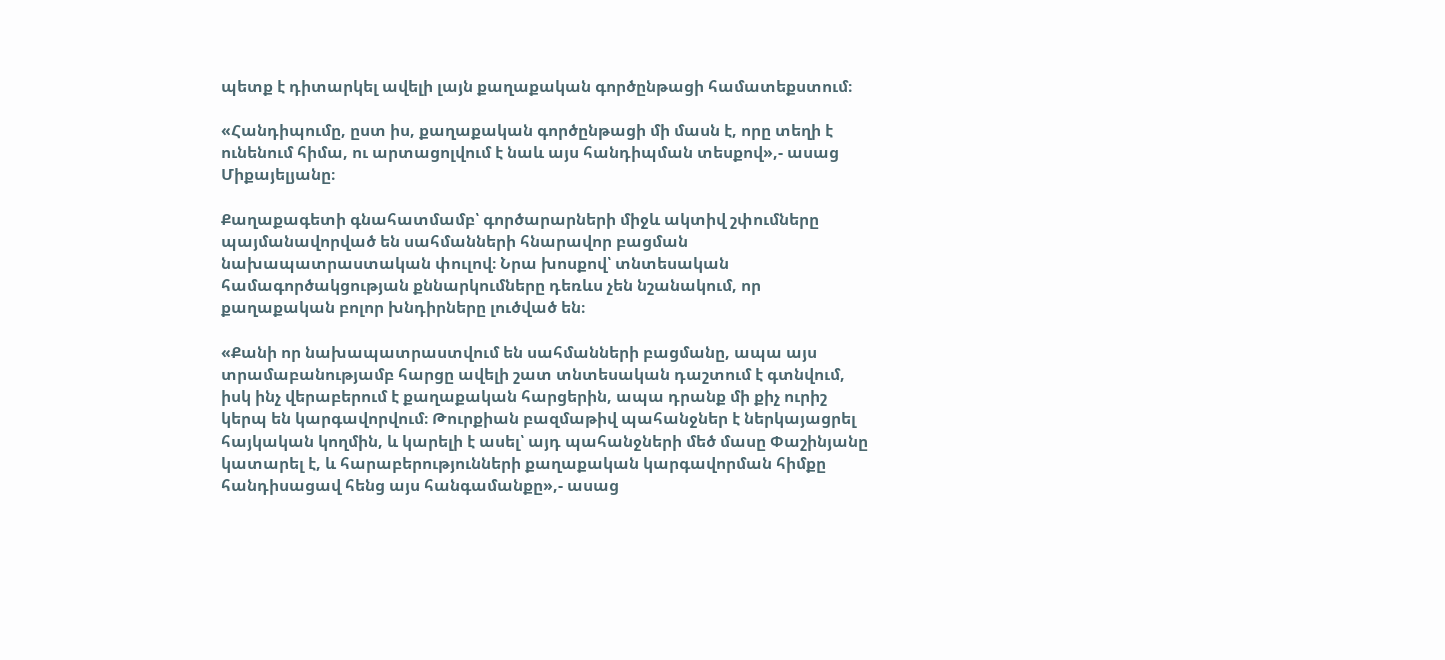պետք է դիտարկել ավելի լայն քաղաքական գործընթացի համատեքստում։

«Հանդիպումը, ըստ իս, քաղաքական գործընթացի մի մասն է, որը տեղի է ունենում հիմա, ու արտացոլվում է նաև այս հանդիպման տեսքով»,- ասաց Միքայելյանը։

Քաղաքագետի գնահատմամբ՝ գործարարների միջև ակտիվ շփումները պայմանավորված են սահմանների հնարավոր բացման նախապատրաստական փուլով։ Նրա խոսքով՝ տնտեսական համագործակցության քննարկումները դեռևս չեն նշանակում, որ քաղաքական բոլոր խնդիրները լուծված են։

«Քանի որ նախապատրաստվում են սահմանների բացմանը, ապա այս տրամաբանությամբ հարցը ավելի շատ տնտեսական դաշտում է գտնվում, իսկ ինչ վերաբերում է քաղաքական հարցերին, ապա դրանք մի քիչ ուրիշ կերպ են կարգավորվում։ Թուրքիան բազմաթիվ պահանջներ է ներկայացրել հայկական կողմին, և կարելի է ասել՝ այդ պահանջների մեծ մասը Փաշինյանը կատարել է, և հարաբերությունների քաղաքական կարգավորման հիմքը հանդիսացավ հենց այս հանգամանքը»,- ասաց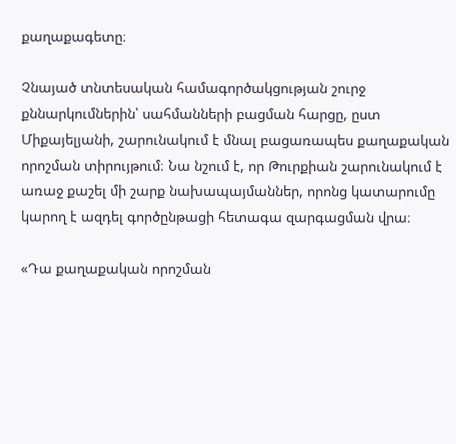քաղաքագետը։

Չնայած տնտեսական համագործակցության շուրջ քննարկումներին՝ սահմանների բացման հարցը, ըստ Միքայելյանի, շարունակում է մնալ բացառապես քաղաքական որոշման տիրույթում։ Նա նշում է, որ Թուրքիան շարունակում է առաջ քաշել մի շարք նախապայմաններ, որոնց կատարումը կարող է ազդել գործընթացի հետագա զարգացման վրա։

«Դա քաղաքական որոշման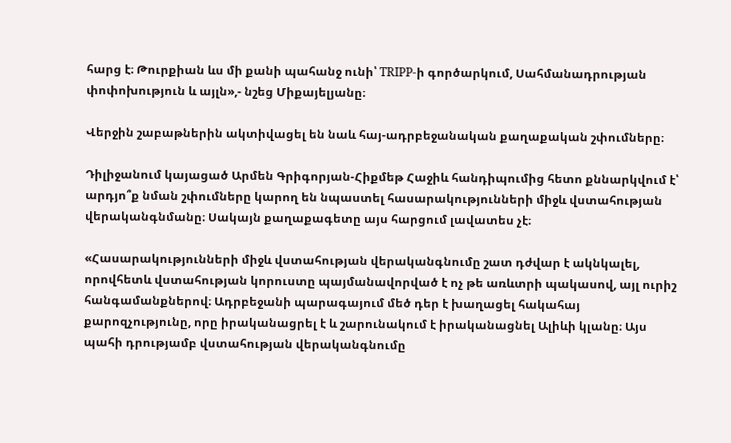հարց է։ Թուրքիան ևս մի քանի պահանջ ունի՝ TRIPP-ի գործարկում, Սահմանադրության փոփոխություն և այլն»,- նշեց Միքայելյանը։

Վերջին շաբաթներին ակտիվացել են նաև հայ-ադրբեջանական քաղաքական շփումները։

Դիլիջանում կայացած Արմեն Գրիգորյան-Հիքմեթ Հաջիև հանդիպումից հետո քննարկվում է՝ արդյո՞ք նման շփումները կարող են նպաստել հասարակությունների միջև վստահության վերականգնմանը։ Սակայն քաղաքագետը այս հարցում լավատես չէ։

«Հասարակությունների միջև վստահության վերականգնումը շատ դժվար է ակնկալել, որովհետև վստահության կորուստը պայմանավորված է ոչ թե առևտրի պակասով, այլ ուրիշ հանգամանքներով։ Ադրբեջանի պարագայում մեծ դեր է խաղացել հակահայ քարոզչությունը, որը իրականացրել է և շարունակում է իրականացնել Ալիևի կլանը։ Այս պահի դրությամբ վստահության վերականգնումը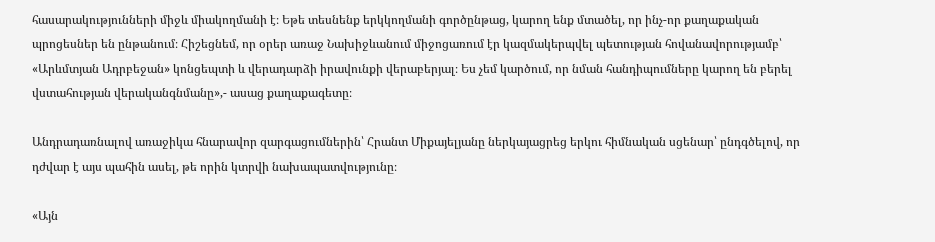հասարակությունների միջև միակողմանի է։ Եթե տեսնենք երկկողմանի գործընթաց, կարող ենք մտածել, որ ինչ-որ քաղաքական պրոցեսներ են ընթանում։ Հիշեցնեմ, որ օրեր առաջ Նախիջևանում միջոցառում էր կազմակերպվել պետության հովանավորությամբ՝ «Արևմտյան Ադրբեջան» կոնցեպտի և վերադարձի իրավունքի վերաբերյալ։ Ես չեմ կարծում, որ նման հանդիպումները կարող են բերել վստահության վերականգնմանը»,- ասաց քաղաքագետը։

Անդրադառնալով առաջիկա հնարավոր զարգացումներին՝ Հրանտ Միքայելյանը ներկայացրեց երկու հիմնական սցենար՝ ընդգծելով, որ դժվար է այս պահին ասել, թե որին կտրվի նախապատվությունը։

«Այն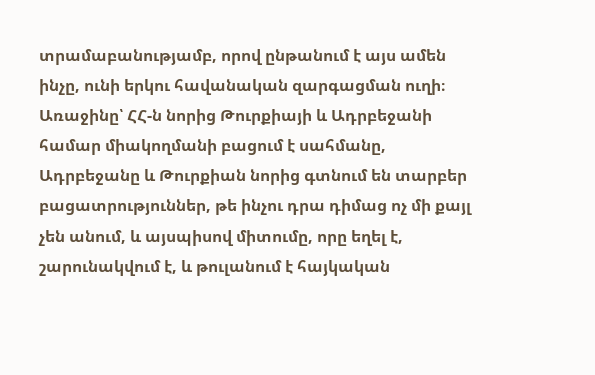տրամաբանությամբ, որով ընթանում է այս ամեն ինչը, ունի երկու հավանական զարգացման ուղի։ Առաջինը՝ ՀՀ-ն նորից Թուրքիայի և Ադրբեջանի համար միակողմանի բացում է սահմանը, Ադրբեջանը և Թուրքիան նորից գտնում են տարբեր բացատրություններ, թե ինչու դրա դիմաց ոչ մի քայլ չեն անում, և այսպիսով միտումը, որը եղել է, շարունակվում է, և թուլանում է հայկական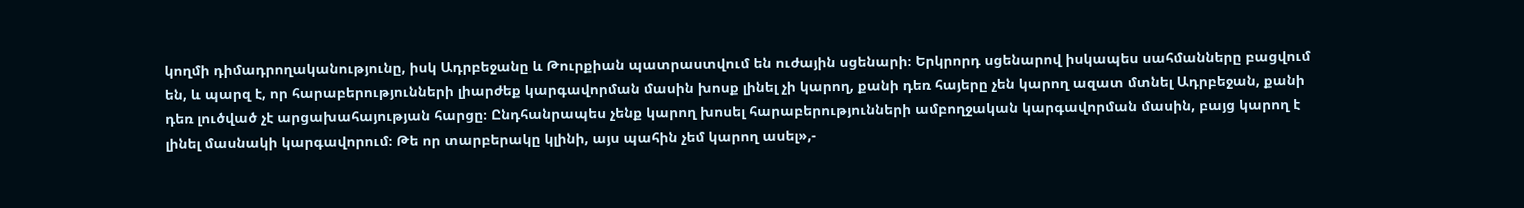կողմի դիմադրողականությունը, իսկ Ադրբեջանը և Թուրքիան պատրաստվում են ուժային սցենարի։ Երկրորդ սցենարով իսկապես սահմանները բացվում են, և պարզ է, որ հարաբերությունների լիարժեք կարգավորման մասին խոսք լինել չի կարող, քանի դեռ հայերը չեն կարող ազատ մտնել Ադրբեջան, քանի դեռ լուծված չէ արցախահայության հարցը։ Ընդհանրապես չենք կարող խոսել հարաբերությունների ամբողջական կարգավորման մասին, բայց կարող է լինել մասնակի կարգավորում։ Թե որ տարբերակը կլինի, այս պահին չեմ կարող ասել»,-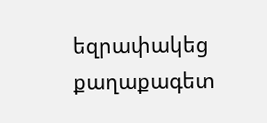եզրափակեց քաղաքագետ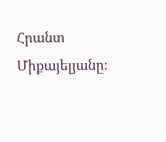Հրանտ Միքայելյանը։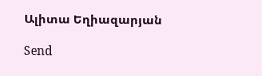Ալիտա Եղիազարյան

Send